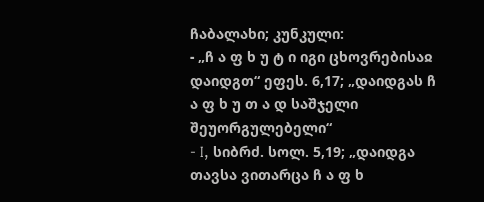ჩაბალახი; კუნკული:
- „ჩ ა ფ ხ უ ტ ი იგი ცხოვრებისაჲ დაიდგთ“ ეფეს. 6,17; „დაიდგას ჩ ა ფ ხ უ თ ა დ საშჯელი შეუორგულებელი“
- I, სიბრძ. სოლ. 5,19; „დაიდგა თავსა ვითარცა ჩ ა ფ ხ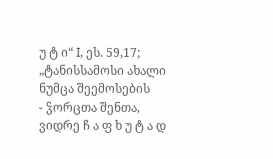უ ტ ი“ I, ეს. 59,17; „ტანისსამოსი ახალი ნუმცა შეემოსების
- ჴორცთა შენთა, ვიდრე ჩ ა ფ ხ უ ტ ა დ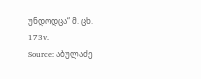უნდოდცა“ მ. ცხ. 173v.
Source: აბულაძე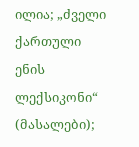ილია; „ძველი ქართული ენის ლექსიკონი“ (მასალები);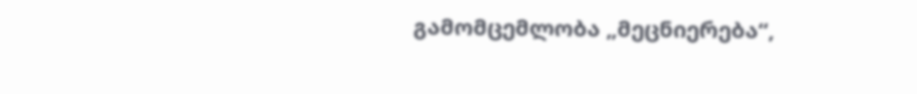გამომცემლობა „მეცნიერება“,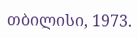თბილისი, 1973.